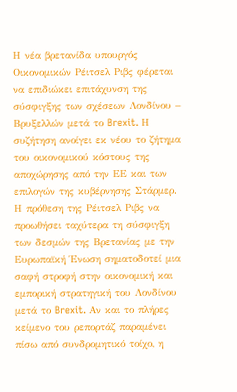Η νέα βρετανίδα υπουργός Οικονομικών Ρέιτσελ Ριβς φέρεται να επιδιώκει επιτάχυνση της σύσφιγξης των σχέσεων Λονδίνου – Βρυξελλών μετά το Brexit. Η συζήτηση ανοίγει εκ νέου το ζήτημα του οικονομικού κόστους της αποχώρησης από την ΕΕ και των επιλογών της κυβέρνησης Στάρμερ.
Η πρόθεση της Ρέιτσελ Ριβς να προωθήσει ταχύτερα τη σύσφιγξη των δεσμών της Βρετανίας με την Ευρωπαϊκή Ένωση σηματοδοτεί μια σαφή στροφή στην οικονομική και εμπορική στρατηγική του Λονδίνου μετά το Brexit. Αν και το πλήρες κείμενο του ρεπορτάζ παραμένει πίσω από συνδρομητικό τοίχο, η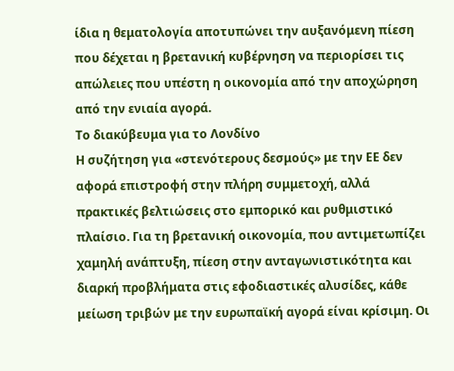ίδια η θεματολογία αποτυπώνει την αυξανόμενη πίεση που δέχεται η βρετανική κυβέρνηση να περιορίσει τις απώλειες που υπέστη η οικονομία από την αποχώρηση από την ενιαία αγορά.
Το διακύβευμα για το Λονδίνο
Η συζήτηση για «στενότερους δεσμούς» με την ΕΕ δεν αφορά επιστροφή στην πλήρη συμμετοχή, αλλά πρακτικές βελτιώσεις στο εμπορικό και ρυθμιστικό πλαίσιο. Για τη βρετανική οικονομία, που αντιμετωπίζει χαμηλή ανάπτυξη, πίεση στην ανταγωνιστικότητα και διαρκή προβλήματα στις εφοδιαστικές αλυσίδες, κάθε μείωση τριβών με την ευρωπαϊκή αγορά είναι κρίσιμη. Οι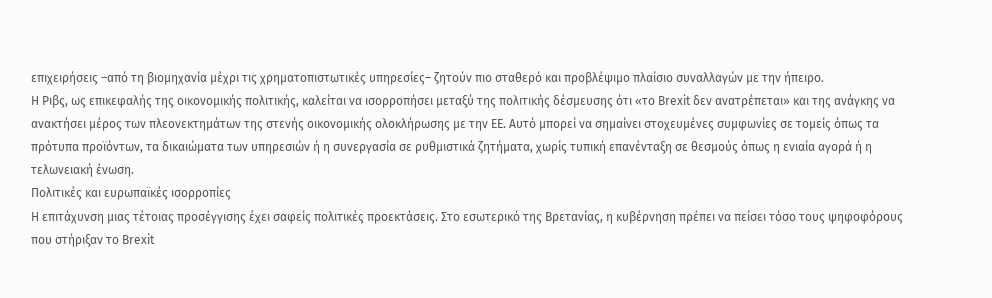επιχειρήσεις –από τη βιομηχανία μέχρι τις χρηματοπιστωτικές υπηρεσίες– ζητούν πιο σταθερό και προβλέψιμο πλαίσιο συναλλαγών με την ήπειρο.
Η Ριβς, ως επικεφαλής της οικονομικής πολιτικής, καλείται να ισορροπήσει μεταξύ της πολιτικής δέσμευσης ότι «το Brexit δεν ανατρέπεται» και της ανάγκης να ανακτήσει μέρος των πλεονεκτημάτων της στενής οικονομικής ολοκλήρωσης με την ΕΕ. Αυτό μπορεί να σημαίνει στοχευμένες συμφωνίες σε τομείς όπως τα πρότυπα προϊόντων, τα δικαιώματα των υπηρεσιών ή η συνεργασία σε ρυθμιστικά ζητήματα, χωρίς τυπική επανένταξη σε θεσμούς όπως η ενιαία αγορά ή η τελωνειακή ένωση.
Πολιτικές και ευρωπαϊκές ισορροπίες
Η επιτάχυνση μιας τέτοιας προσέγγισης έχει σαφείς πολιτικές προεκτάσεις. Στο εσωτερικό της Βρετανίας, η κυβέρνηση πρέπει να πείσει τόσο τους ψηφοφόρους που στήριξαν το Brexit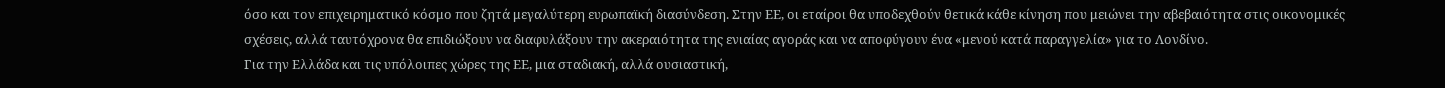όσο και τον επιχειρηματικό κόσμο που ζητά μεγαλύτερη ευρωπαϊκή διασύνδεση. Στην ΕΕ, οι εταίροι θα υποδεχθούν θετικά κάθε κίνηση που μειώνει την αβεβαιότητα στις οικονομικές σχέσεις, αλλά ταυτόχρονα θα επιδιώξουν να διαφυλάξουν την ακεραιότητα της ενιαίας αγοράς και να αποφύγουν ένα «μενού κατά παραγγελία» για το Λονδίνο.
Για την Ελλάδα και τις υπόλοιπες χώρες της ΕΕ, μια σταδιακή, αλλά ουσιαστική,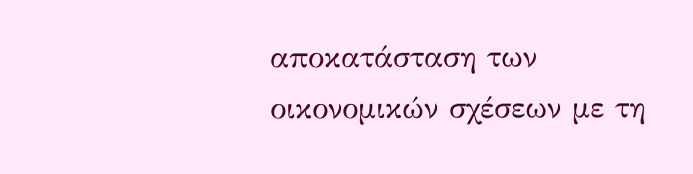αποκατάσταση των οικονομικών σχέσεων με τη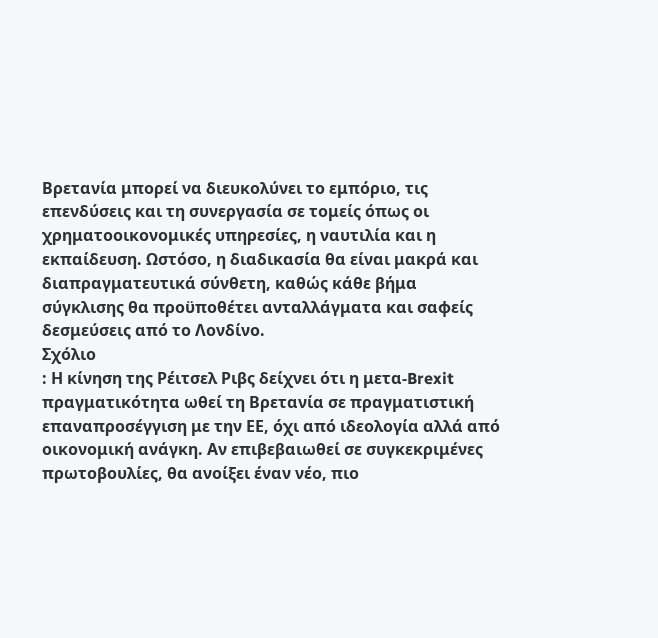Βρετανία μπορεί να διευκολύνει το εμπόριο, τις επενδύσεις και τη συνεργασία σε τομείς όπως οι χρηματοοικονομικές υπηρεσίες, η ναυτιλία και η εκπαίδευση. Ωστόσο, η διαδικασία θα είναι μακρά και διαπραγματευτικά σύνθετη, καθώς κάθε βήμα σύγκλισης θα προϋποθέτει ανταλλάγματα και σαφείς δεσμεύσεις από το Λονδίνο.
Σχόλιο
: Η κίνηση της Ρέιτσελ Ριβς δείχνει ότι η μετα-Brexit πραγματικότητα ωθεί τη Βρετανία σε πραγματιστική επαναπροσέγγιση με την ΕΕ, όχι από ιδεολογία αλλά από οικονομική ανάγκη. Αν επιβεβαιωθεί σε συγκεκριμένες πρωτοβουλίες, θα ανοίξει έναν νέο, πιο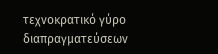τεχνοκρατικό γύρο διαπραγματεύσεων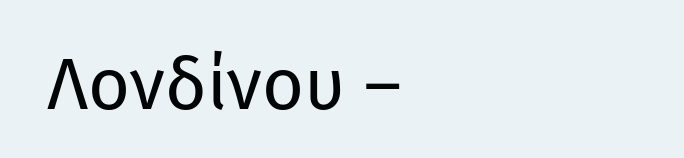Λονδίνου –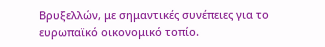Βρυξελλών, με σημαντικές συνέπειες για το ευρωπαϊκό οικονομικό τοπίο.